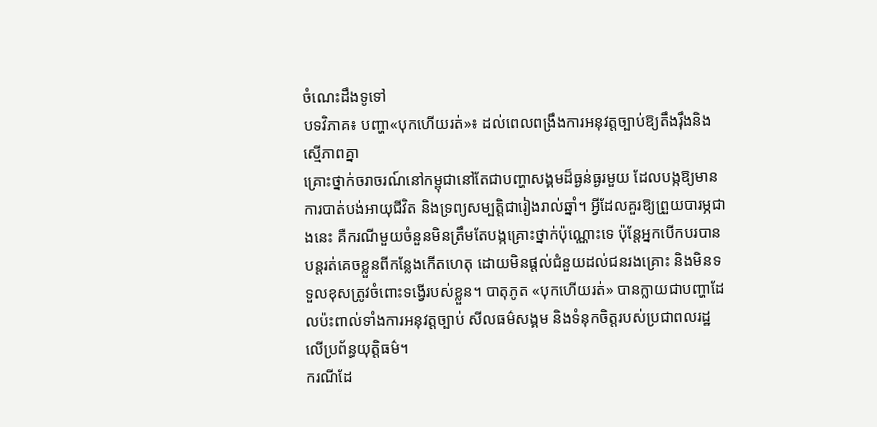ចំណេះដឹងទូទៅ
បទវិភាគ៖ បញ្ហា«បុកហើយរត់»៖ ដល់ពេលពង្រឹងការអនុវត្តច្បាប់ឱ្យតឹងរ៉ឹងនិងស្មើភាពគ្នា
គ្រោះថ្នាក់ចរាចរណ៍នៅកម្ពុជានៅតែជាបញ្ហាសង្គមដ៏ធ្ងន់ធ្ងរមួយ ដែលបង្កឱ្យមានការបាត់បង់អាយុជីវិត និងទ្រព្យសម្បត្តិជារៀងរាល់ឆ្នាំ។ អ្វីដែលគួរឱ្យព្រួយបារម្ភជាងនេះ គឺករណីមួយចំនួនមិនត្រឹមតែបង្កគ្រោះថ្នាក់ប៉ុណ្ណោះទេ ប៉ុន្តែអ្នកបើកបរបានបន្តរត់គេចខ្លួនពីកន្លែងកើតហេតុ ដោយមិនផ្តល់ជំនួយដល់ជនរងគ្រោះ និងមិនទទួលខុសត្រូវចំពោះទង្វើរបស់ខ្លួន។ បាតុភូត «បុកហើយរត់» បានក្លាយជាបញ្ហាដែលប៉ះពាល់ទាំងការអនុវត្តច្បាប់ សីលធម៌សង្គម និងទំនុកចិត្តរបស់ប្រជាពលរដ្ឋលើប្រព័ន្ធយុត្តិធម៌។
ករណីដែ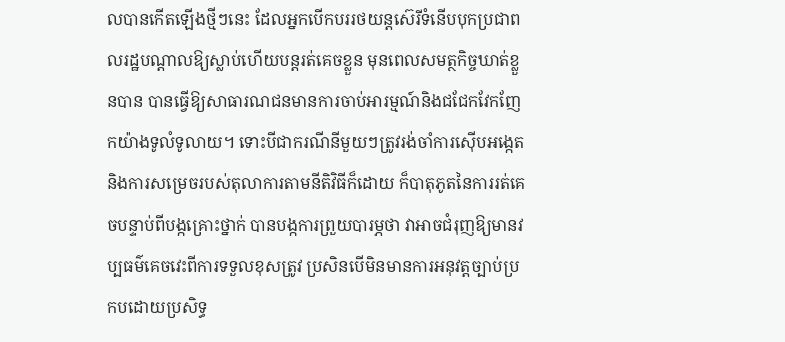លបានកើតឡើងថ្មីៗនេះ ដែលអ្នកបើកបររថយន្តស៊េរីទំនើបបុកប្រជាពលរដ្ឋបណ្តាលឱ្យស្លាប់ហើយបន្តរត់គេចខ្លួន មុនពេលសមត្ថកិច្ចឃាត់ខ្លួនបាន បានធ្វើឱ្យសាធារណជនមានការចាប់អារម្មណ៍និងជជែកវែកញែកយ៉ាងទូលំទូលាយ។ ទោះបីជាករណីនីមួយៗត្រូវរង់ចាំការស៊ើបអង្កេត និងការសម្រេចរបស់តុលាការតាមនីតិវិធីក៏ដោយ ក៏បាតុភូតនៃការរត់គេចបន្ទាប់ពីបង្កគ្រោះថ្នាក់ បានបង្កការព្រួយបារម្ភថា វាអាចជំរុញឱ្យមានវប្បធម៌គេចវេះពីការទទួលខុសត្រូវ ប្រសិនបើមិនមានការអនុវត្តច្បាប់ប្រកបដោយប្រសិទ្ធ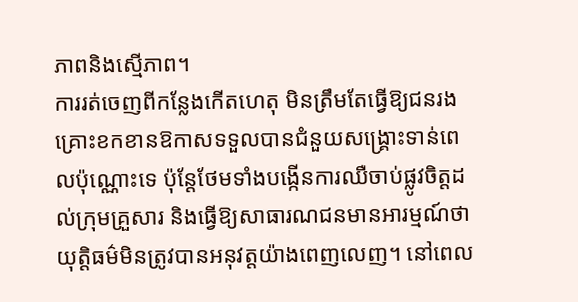ភាពនិងស្មើភាព។
ការរត់ចេញពីកន្លែងកើតហេតុ មិនត្រឹមតែធ្វើឱ្យជនរងគ្រោះខកខានឱកាសទទួលបានជំនួយសង្គ្រោះទាន់ពេលប៉ុណ្ណោះទេ ប៉ុន្តែថែមទាំងបង្កើនការឈឺចាប់ផ្លូវចិត្តដល់ក្រុមគ្រួសារ និងធ្វើឱ្យសាធារណជនមានអារម្មណ៍ថា យុត្តិធម៌មិនត្រូវបានអនុវត្តយ៉ាងពេញលេញ។ នៅពេល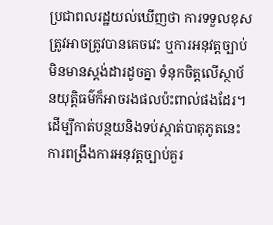ប្រជាពលរដ្ឋយល់ឃើញថា ការទទួលខុសត្រូវអាចត្រូវបានគេចវេះ ឬការអនុវត្តច្បាប់មិនមានស្តង់ដារដូចគ្នា ទំនុកចិត្តលើស្ថាប័នយុត្តិធម៌ក៏អាចរងផលប៉ះពាល់ផងដែរ។
ដើម្បីកាត់បន្ថយនិងទប់ស្កាត់បាតុភូតនេះ ការពង្រឹងការអនុវត្តច្បាប់គួរ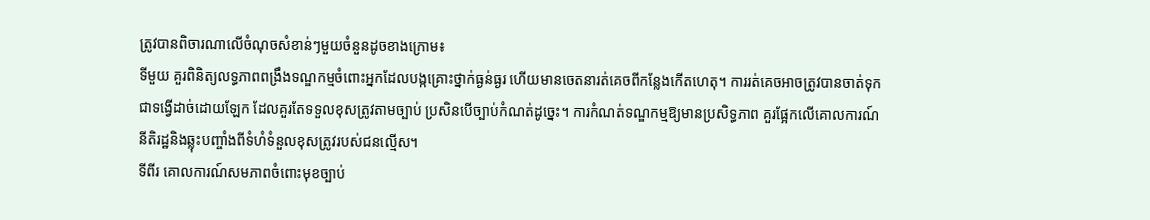ត្រូវបានពិចារណាលើចំណុចសំខាន់ៗមួយចំនួនដូចខាងក្រោម៖
ទីមួយ គួរពិនិត្យលទ្ធភាពពង្រឹងទណ្ឌកម្មចំពោះអ្នកដែលបង្កគ្រោះថ្នាក់ធ្ងន់ធ្ងរ ហើយមានចេតនារត់គេចពីកន្លែងកើតហេតុ។ ការរត់គេចអាចត្រូវបានចាត់ទុកជាទង្វើដាច់ដោយឡែក ដែលគួរតែទទួលខុសត្រូវតាមច្បាប់ ប្រសិនបើច្បាប់កំណត់ដូច្នេះ។ ការកំណត់ទណ្ឌកម្មឱ្យមានប្រសិទ្ធភាព គួរផ្អែកលើគោលការណ៍នីតិរដ្ឋនិងឆ្លុះបញ្ចាំងពីទំហំទំនួលខុសត្រូវរបស់ជនល្មើស។
ទីពីរ គោលការណ៍សមភាពចំពោះមុខច្បាប់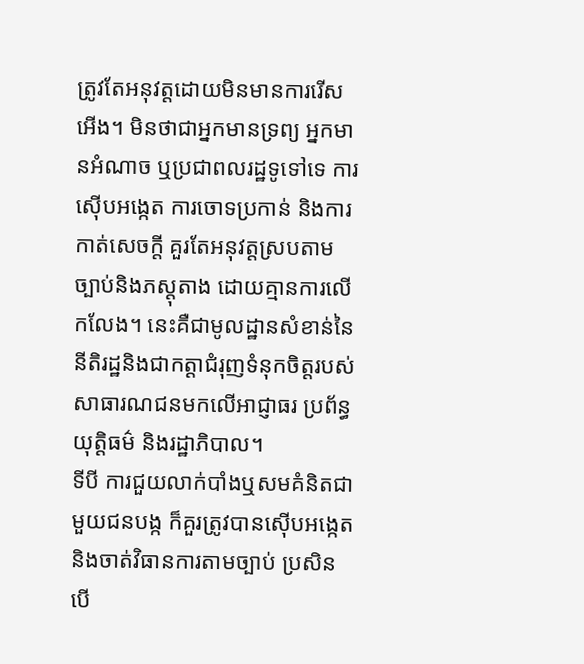ត្រូវតែអនុវត្តដោយមិនមានការរើសអើង។ មិនថាជាអ្នកមានទ្រព្យ អ្នកមានអំណាច ឬប្រជាពលរដ្ឋទូទៅទេ ការស៊ើបអង្កេត ការចោទប្រកាន់ និងការកាត់សេចក្តី គួរតែអនុវត្តស្របតាមច្បាប់និងភស្តុតាង ដោយគ្មានការលើកលែង។ នេះគឺជាមូលដ្ឋានសំខាន់នៃនីតិរដ្ឋនិងជាកត្តាជំរុញទំនុកចិត្តរបស់សាធារណជនមកលើអាជ្ញាធរ ប្រព័ន្ធយុត្តិធម៌ និងរដ្ឋាភិបាល។
ទីបី ការជួយលាក់បាំងឬសមគំនិតជាមួយជនបង្ក ក៏គួរត្រូវបានស៊ើបអង្កេត និងចាត់វិធានការតាមច្បាប់ ប្រសិនបើ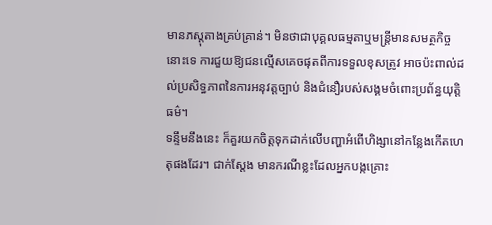មានភស្តុតាងគ្រប់គ្រាន់។ មិនថាជាបុគ្គលធម្មតាឬមន្ត្រីមានសមត្ថកិច្ចនោះទេ ការជួយឱ្យជនល្មើសគេចផុតពីការទទួលខុសត្រូវ អាចប៉ះពាល់ដល់ប្រសិទ្ធភាពនៃការអនុវត្តច្បាប់ និងជំនឿរបស់សង្គមចំពោះប្រព័ន្ធយុត្តិធម៌។
ទន្ទឹមនឹងនេះ ក៏គួរយកចិត្តទុកដាក់លើបញ្ហាអំពើហិង្សានៅកន្លែងកើតហេតុផងដែរ។ ជាក់ស្តែង មានករណីខ្លះដែលអ្នកបង្កគ្រោះ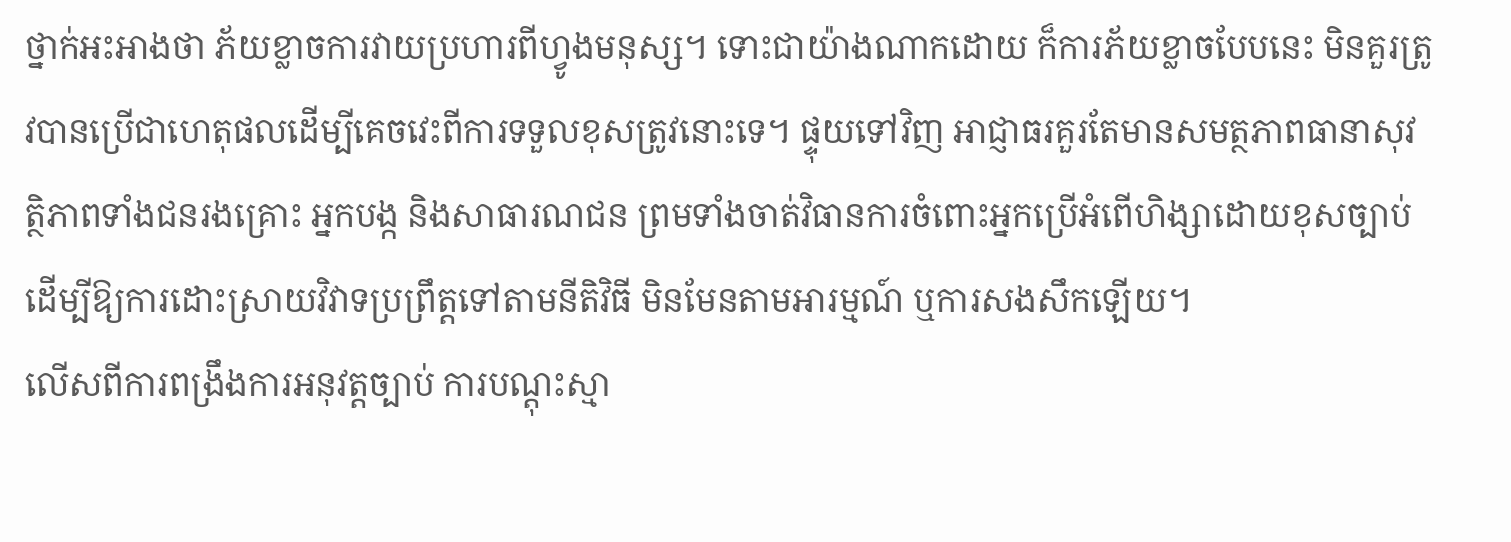ថ្នាក់អះអាងថា ភ័យខ្លាចការវាយប្រហារពីហ្វូងមនុស្ស។ ទោះជាយ៉ាងណាកដោយ ក៏ការភ័យខ្លាចបែបនេះ មិនគួរត្រូវបានប្រើជាហេតុផលដើម្បីគេចវេះពីការទទួលខុសត្រូវនោះទេ។ ផ្ទុយទៅវិញ អាជ្ញាធរគួរតែមានសមត្ថភាពធានាសុវត្ថិភាពទាំងជនរងគ្រោះ អ្នកបង្ក និងសាធារណជន ព្រមទាំងចាត់វិធានការចំពោះអ្នកប្រើអំពើហិង្សាដោយខុសច្បាប់ ដើម្បីឱ្យការដោះស្រាយវិវាទប្រព្រឹត្តទៅតាមនីតិវិធី មិនមែនតាមអារម្មណ៍ ឬការសងសឹកឡើយ។
លើសពីការពង្រឹងការអនុវត្តច្បាប់ ការបណ្តុះស្មា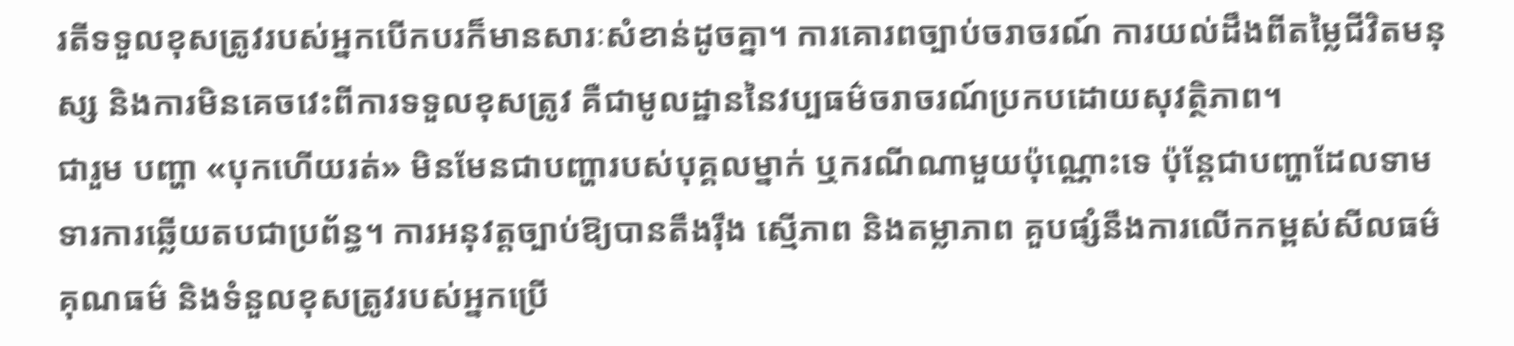រតីទទួលខុសត្រូវរបស់អ្នកបើកបរក៏មានសារៈសំខាន់ដូចគ្នា។ ការគោរពច្បាប់ចរាចរណ៍ ការយល់ដឹងពីតម្លៃជីវិតមនុស្ស និងការមិនគេចវេះពីការទទួលខុសត្រូវ គឺជាមូលដ្ឋាននៃវប្បធម៌ចរាចរណ៍ប្រកបដោយសុវត្ថិភាព។
ជារួម បញ្ហា «បុកហើយរត់» មិនមែនជាបញ្ហារបស់បុគ្គលម្នាក់ ឬករណីណាមួយប៉ុណ្ណោះទេ ប៉ុន្តែជាបញ្ហាដែលទាមទារការឆ្លើយតបជាប្រព័ន្ធ។ ការអនុវត្តច្បាប់ឱ្យបានតឹងរ៉ឹង ស្មើភាព និងតម្លាភាព គួបផ្សំនឹងការលើកកម្ពស់សីលធម៌ គុណធម៌ និងទំនួលខុសត្រូវរបស់អ្នកប្រើ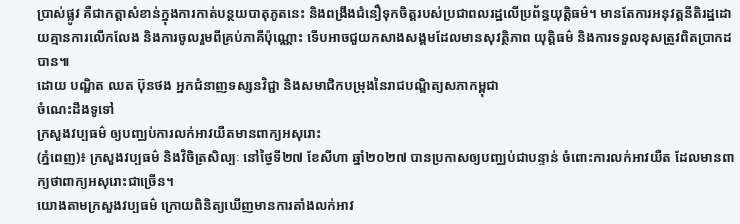ប្រាស់ផ្លូវ គឺជាកត្តាសំខាន់ក្នុងការកាត់បន្ថយបាតុភូតនេះ និងពង្រឹងជំនឿទុកចិត្តរបស់ប្រជាពលរដ្ឋលើប្រព័ន្ធយុត្តិធម៌។ មានតែការអនុវត្តនីតិរដ្ឋដោយគ្មានការលើកលែង និងការចូលរួមពីគ្រប់ភាគីប៉ុណ្ណោះ ទើបអាចជួយកសាងសង្គមដែលមានសុវត្ថិភាព យុត្តិធម៌ និងការទទួលខុសត្រូវពិតប្រាកដបាន៕
ដោយ បណ្ឌិត ឈត ប៊ុនថង អ្នកជំនាញទស្សនវិជ្ជា និងសមាជិកបម្រុងនៃរាជបណ្ឌិត្យសភាកម្ពុជា
ចំណេះដឹងទូទៅ
ក្រសួងវប្បធម៌ ឲ្យបញ្ឈប់ការលក់អាវយឺតមានពាក្យអសុរោះ
(ភ្នំពេញ)៖ ក្រសួងវប្បធម៌ និងវិចិត្រសិល្បៈ នៅថ្ងៃទី២៧ ខែសីហា ឆ្នាំ២០២៧ បានប្រកាសឲ្យបញ្ឈប់ជាបន្ទាន់ ចំពោះការលក់អាវយឺត ដែលមានពាក្យថាពាក្យអសុរោះជាច្រើន។
យោងតាមក្រសួងវប្បធម៌ ក្រោយពិនិត្យឃើញមានការតាំងលក់អាវ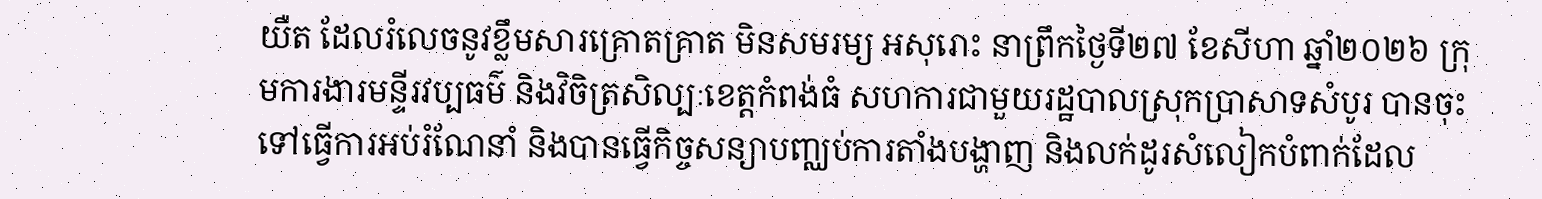យឺត ដែលរំលេចនូវខ្លឹមសារគ្រោតគ្រាត មិនសមរម្យ អសុរោះ នាព្រឹកថ្ងៃទី២៧ ខែសីហា ឆ្នាំ២០២៦ ក្រុមការងារមន្ទីរវប្បធម៌ និងវិចិត្រសិល្បៈខេត្តកំពង់ធំ សហការជាមួយរដ្ឋបាលស្រុកប្រាសាទសំបូរ បានចុះទៅធ្វើការអប់រំណែនាំ និងបានធ្វើកិច្ចសន្យាបញ្ឈប់ការតាំងបង្ហាញ និងលក់ដូរសំលៀកបំពាក់ដែល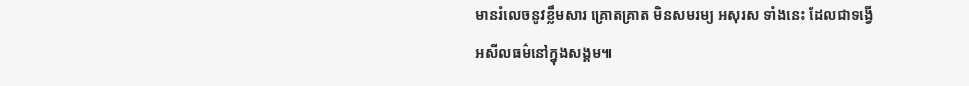មានរំលេចនូវខ្លឹមសារ គ្រោតគ្រាត មិនសមរម្យ អសុរស ទាំងនេះ ដែលជាទង្វើអសីលធម៌នៅក្នុងសង្គម៕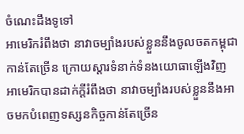ចំណេះដឹងទូទៅ
អាមេរិករំពឹងថា នាវាចម្បាំងរបស់ខ្លួននឹងចូលចតកម្ពុជាកាន់តែច្រើន ក្រោយស្តារទំនាក់ទំនងយោធាឡើងវិញ
អាមេរិកបានដាក់ក្តីរំពឹងថា នាវាចម្បាំងរបស់ខ្លួននឹងអាចមកបំពេញទស្សនកិច្ចកាន់តែច្រើន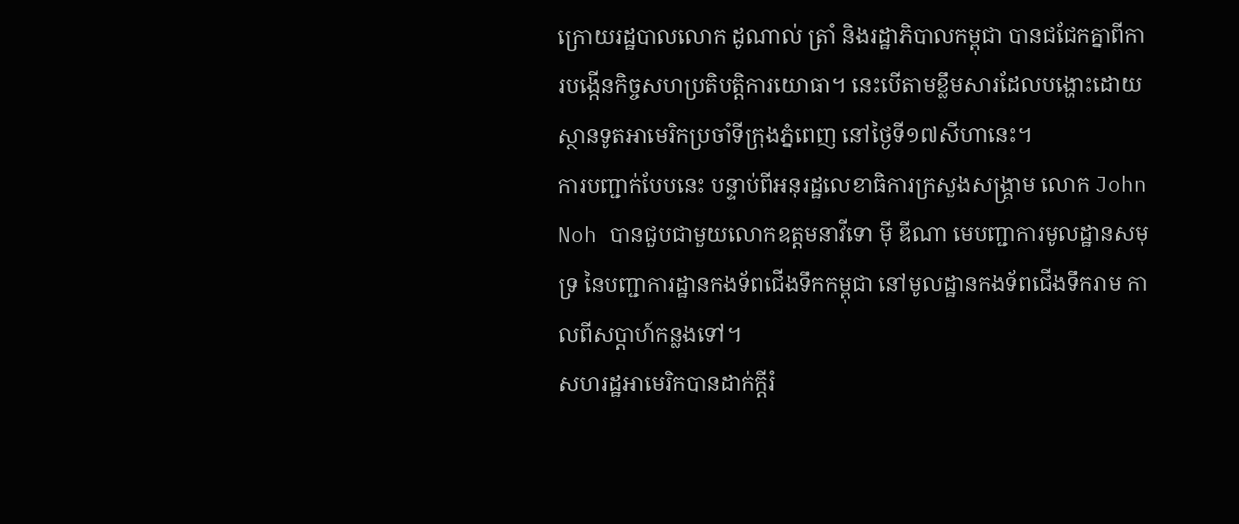ក្រោយរដ្ឋបាលលោក ដូណាល់ ត្រាំ និងរដ្ឋាភិបាលកម្ពុជា បានជជែកគ្នាពីការបង្កើនកិច្ចសហប្រតិបត្តិការយោធា។ នេះបើតាមខ្លឹមសារដែលបង្ហោះដោយស្ថានទូតអាមេរិកប្រចាំទីក្រុងភ្នំពេញ នៅថ្ងៃទី១៧សីហានេះ។
ការបញ្ជាក់បែបនេះ បន្ទាប់ពីអនុរដ្ឋលេខាធិការក្រសួងសង្រ្គាម លោក John Noh បានជួបជាមួយលោកឧត្តមនាវីទោ ម៉ី ឌីណា មេបញ្ជាការមូលដ្ឋានសមុទ្រ នៃបញ្ជាការដ្ឋានកងទ័ពជើងទឹកកម្ពុជា នៅមូលដ្ឋានកងទ័ពជើងទឹករាម កាលពីសប្តាហ៍កន្លងទៅ។
សហរដ្ឋអាមេរិកបានដាក់ក្តីរំ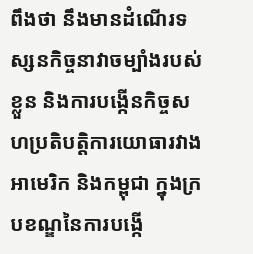ពឹងថា នឹងមានដំណើរទស្សនកិច្ចនាវាចម្បាំងរបស់ខ្លួន និងការបង្កើនកិច្ចសហប្រតិបត្តិការយោធារវាងអាមេរិក និងកម្ពុជា ក្នុងក្របខណ្ឌនៃការបង្កើ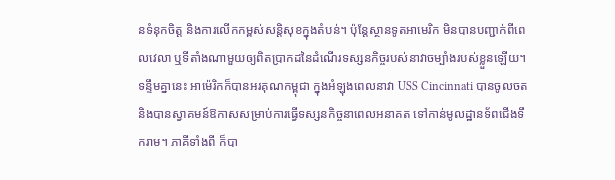នទំនុកចិត្ត និងការលើកកម្ពស់សន្តិសុខក្នុងតំបន់។ ប៉ុន្តែស្ថានទូតអាមេរិក មិនបានបញ្ជាក់ពីពេលវេលា ឬទីតាំងណាមួយឲ្យពិតប្រាកដនៃដំណើរទស្សនកិច្ចរបស់នាវាចម្បាំងរបស់ខ្លួនឡើយ។
ទន្ទឹមគ្នានេះ អាម៉េរិកក៏បានអរគុណកម្ពុជា ក្នុងអំឡុងពេលនាវា USS Cincinnati បានចូលចត និងបានស្វាគមន៍ឱកាសសម្រាប់ការធ្វើទស្សនកិច្ចនាពេលអនាគត ទៅកាន់មូលដ្ឋានទ័ពជើងទឹករាម។ ភាគីទាំងពី ក៏បា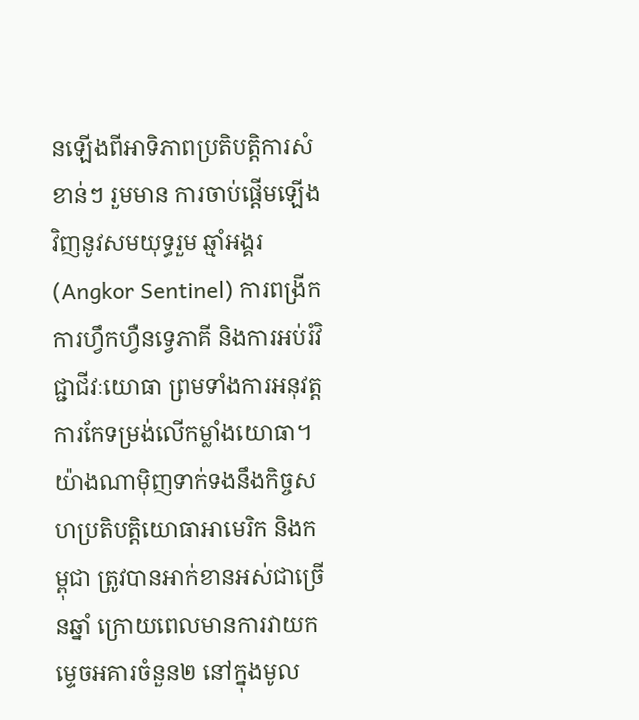នឡើងពីអាទិភាពប្រតិបត្តិការសំខាន់ៗ រួមមាន ការចាប់ផ្តើមឡើងវិញនូវសមយុទ្ធរួម ឆ្មាំអង្គរ (Angkor Sentinel) ការពង្រីកការហ្វឹកហ្វឺនទ្វេភាគី និងការអប់រំវិជ្ជាជីវៈយោធា ព្រមទាំងការអនុវត្តការកែទម្រង់លើកម្លាំងយោធា។
យ៉ាងណាម៉ិញទាក់ទងនឹងកិច្ចសហប្រតិបត្តិយោធាអាមេរិក និងកម្ពុជា ត្រូវបានអាក់ខានអស់ជាច្រើនឆ្នាំ ក្រោយពេលមានការវាយកម្ទេចអគារចំនួន២ នៅក្នុងមូល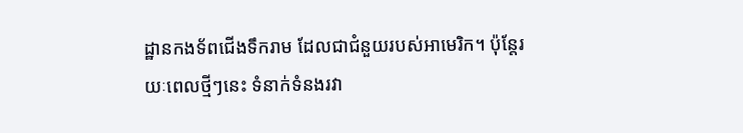ដ្ឋានកងទ័ពជើងទឹករាម ដែលជាជំនួយរបស់អាមេរិក។ ប៉ុន្តែរយៈពេលថ្មីៗនេះ ទំនាក់ទំនងរវា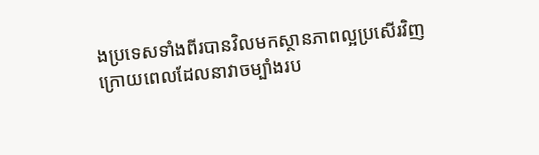ងប្រទេសទាំងពីរបានវិលមកស្ថានភាពល្អប្រសើរវិញ ក្រោយពេលដែលនាវាចម្បាំងរប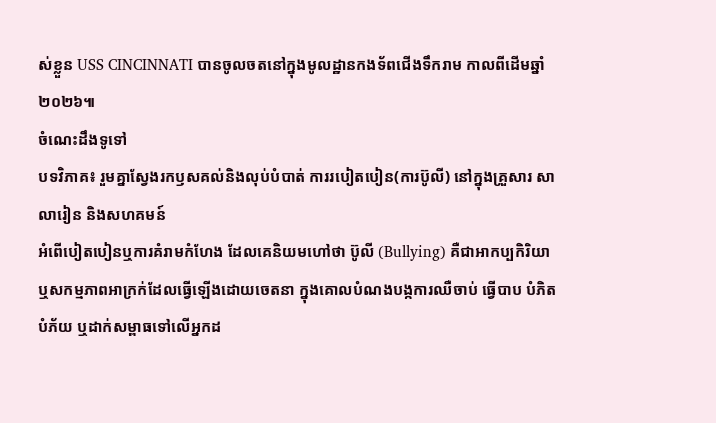ស់ខ្លួន USS CINCINNATI បានចូលចតនៅក្នុងមូលដ្ឋានកងទ័ពជើងទឹករាម កាលពីដើមឆ្នាំ២០២៦៕
ចំណេះដឹងទូទៅ
បទវិភាគ៖ រួមគ្នាស្វែងរកឫសគល់និងលុប់បំបាត់ ការរបៀតបៀន(ការប៊ូលី) នៅក្នុងគ្រួសារ សាលារៀន និងសហគមន៍
អំពើបៀតបៀនឬការគំរាមកំហែង ដែលគេនិយមហៅថា ប៊ូលី (Bullying) គឺជាអាកប្បកិរិយា ឬសកម្មភាពអាក្រក់ដែលធ្វើឡើងដោយចេតនា ក្នុងគោលបំណងបង្កការឈឺចាប់ ធ្វើបាប បំភិតបំភ័យ ឬដាក់សម្ពាធទៅលើអ្នកដ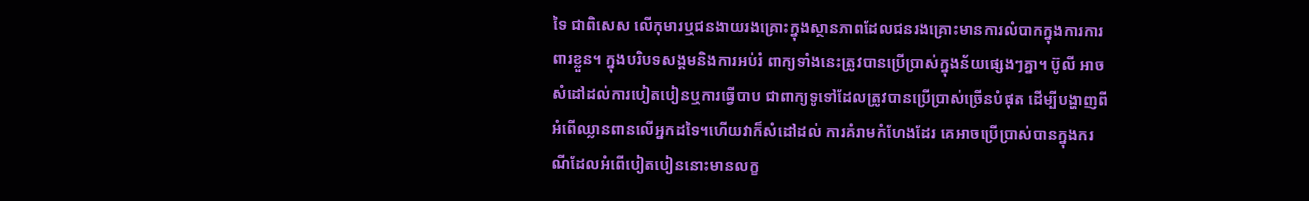ទៃ ជាពិសេស លើកុមារឬជនងាយរងគ្រោះក្នុងស្ថានភាពដែលជនរងគ្រោះមានការលំបាកក្នុងការការពារខ្លួន។ ក្នុងបរិបទសង្គមនិងការអប់រំ ពាក្យទាំងនេះត្រូវបានប្រើប្រាស់ក្នុងន័យផ្សេងៗគ្នា។ ប៊ូលី អាចសំដៅដល់ការបៀតបៀនឬការធ្វើបាប ជាពាក្យទូទៅដែលត្រូវបានប្រើប្រាស់ច្រើនបំផុត ដើម្បីបង្ហាញពីអំពើឈ្លានពានលើអ្នកដទៃ។ហើយវាក៏សំដៅដល់ ការគំរាមកំហែងដែរ គេអាចប្រើប្រាស់បានក្នុងករណីដែលអំពើបៀតបៀននោះមានលក្ខ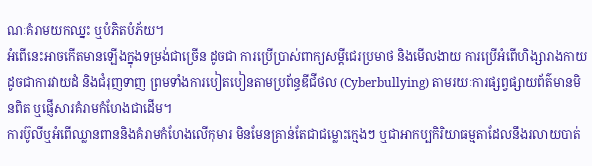ណៈគំរាមយកឈ្នះ ឬបំភិតបំភ័យ។
អំពើនេះអាចកើតមានឡើងក្នុងទម្រង់ជាច្រើន ដូចជា ការប្រើប្រាស់ពាក្យសម្តីជេរប្រមាថ និងមើលងាយ ការប្រើអំពើហិង្សារាងកាយដូចជាការវាយដំ និងជំរុញទាញ ព្រមទាំងការបៀតបៀនតាមប្រព័ន្ធឌីជីថល (Cyberbullying) តាមរយៈការផ្សព្វផ្សាយព័ត៌មានមិនពិត ឬផ្ញើសារគំរាមកំហែងជាដើម។
ការប៊ូលីឬអំពើឈ្លានពាននិងគំរាមកំហែងលើកុមារ មិនមែនគ្រាន់តែជាជម្លោះក្មេងៗ ឬជាអាកប្បកិរិយាធម្មតាដែលនឹងរលាយបាត់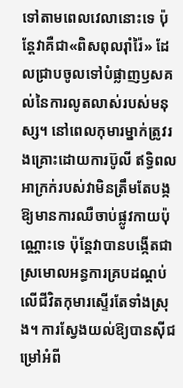ទៅតាមពេលវេលានោះទេ ប៉ុន្តែវាគឺជា«ពិសពុលរ៉ាំរ៉ៃ» ដែលជ្រាបចូលទៅបំផ្លាញឫសគល់នៃការលូតលាស់របស់មនុស្ស។ នៅពេលកុមារម្នាក់ត្រូវរងគ្រោះដោយការប៊ូលី ឥទ្ធិពលអាក្រក់របស់វាមិនត្រឹមតែបង្កឱ្យមានការឈឺចាប់ផ្លូវកាយប៉ុណ្ណោះទេ ប៉ុន្តែវាបានបង្កើតជាស្រមោលអន្ធការគ្របដណ្តប់លើជីវិតកុមារស្ទើរតែទាំងស្រុង។ ការស្វែងយល់ឱ្យបានស៊ីជម្រៅអំពី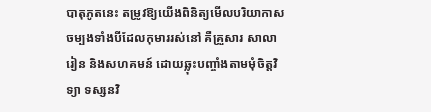បាតុភូតនេះ តម្រូវឱ្យយើងពិនិត្យមើលបរិយាកាសចម្បងទាំងបីដែលកុមាររស់នៅ គឺគ្រួសារ សាលារៀន និងសហគមន៍ ដោយឆ្លុះបញ្ចាំងតាមមុំចិត្តវិទ្យា ទស្សនវិ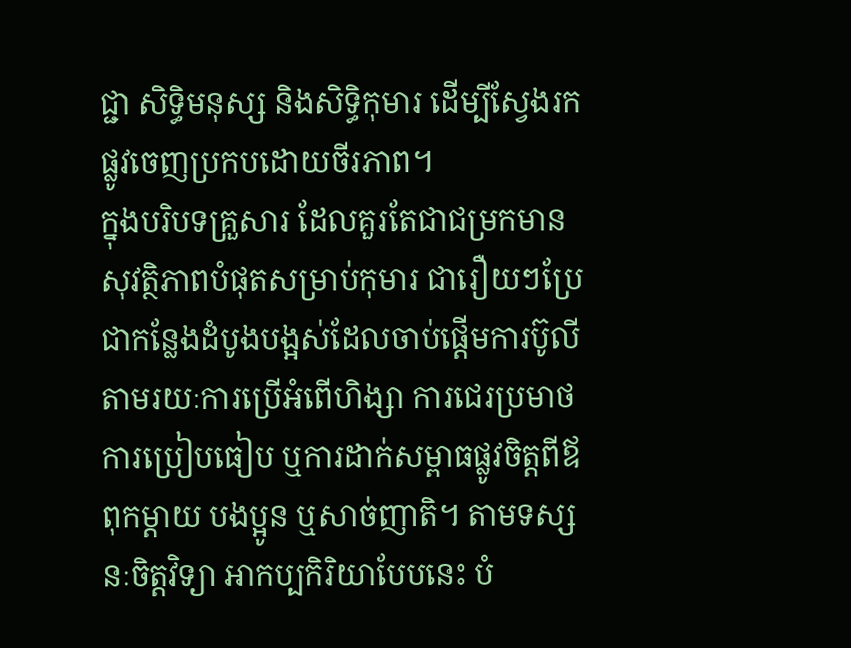ជ្ជា សិទ្ធិមនុស្ស និងសិទ្ធិកុមារ ដើម្បីស្វែងរកផ្លូវចេញប្រកបដោយចីរភាព។
ក្នុងបរិបទគ្រួសារ ដែលគួរតែជាជម្រកមានសុវត្ថិភាពបំផុតសម្រាប់កុមារ ជារឿយៗប្រែជាកន្លែងដំបូងបង្អស់ដែលចាប់ផ្តើមការប៊ូលីតាមរយៈការប្រើអំពើហិង្សា ការជេរប្រមាថ ការប្រៀបធៀប ឬការដាក់សម្ពាធផ្លូវចិត្តពីឪពុកម្តាយ បងប្អូន ឬសាច់ញាតិ។ តាមទស្សនៈចិត្តវិទ្យា អាកប្បកិរិយាបែបនេះ បំ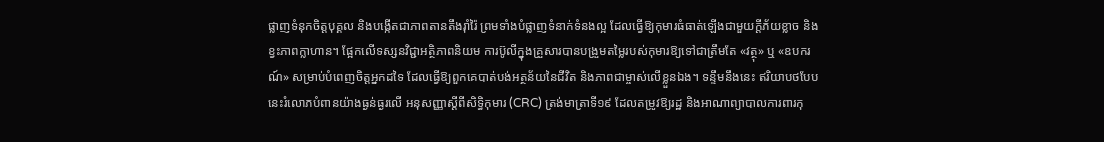ផ្លាញទំនុកចិត្តបុគ្គល និងបង្កើតជាភាពតានតឹងរ៉ាំរ៉ៃ ព្រមទាំងបំផ្លាញទំនាក់ទំនងល្អ ដែលធ្វើឱ្យកុមារធំធាត់ឡើងជាមួយក្តីភ័យខ្លាច និងខ្វះភាពក្លាហាន។ ផ្អែកលើទស្សនវិជ្ជាអត្ថិភាពនិយម ការប៊ូលីក្នុងគ្រួសារបានបង្រួមតម្លៃរបស់កុមារឱ្យទៅជាត្រឹមតែ «វត្ថុ» ឬ «ឧបករណ៍» សម្រាប់បំពេញចិត្តអ្នកដទៃ ដែលធ្វើឱ្យពួកគេបាត់បង់អត្ថន័យនៃជីវិត និងភាពជាម្ចាស់លើខ្លួនឯង។ ទន្ទឹមនឹងនេះ ឥរិយាបថបែបនេះរំលោភបំពានយ៉ាងធ្ងន់ធ្ងរលើ អនុសញ្ញាស្តីពីសិទ្ធិកុមារ (CRC) ត្រង់មាត្រាទី១៩ ដែលតម្រូវឱ្យរដ្ឋ និងអាណាព្យាបាលការពារកុ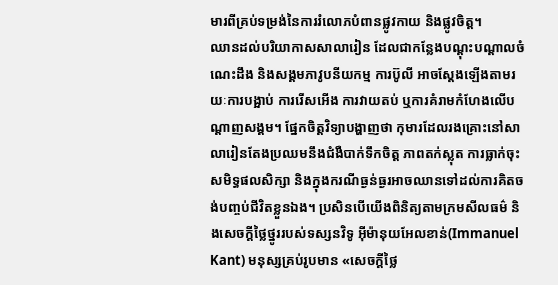មារពីគ្រប់ទម្រង់នៃការរំលោភបំពានផ្លូវកាយ និងផ្លូវចិត្ត។
ឈានដល់បរិយាកាសសាលារៀន ដែលជាកន្លែងបណ្តុះបណ្តាលចំណេះដឹង និងសង្គមភាវូបនីយកម្ម ការប៊ូលី អាចស្តែងឡើងតាមរយៈការបង្អាប់ ការរើសអើង ការវាយតប់ ឬការគំរាមកំហែងលើបណ្តាញសង្គម។ ផ្នែកចិត្តវិទ្យាបង្ហាញថា កុមារដែលរងគ្រោះនៅសាលារៀនតែងប្រឈមនឹងជំងឺបាក់ទឹកចិត្ត ភាពតក់ស្លុត ការធ្លាក់ចុះសមិទ្ធផលសិក្សា និងក្នុងករណីធ្ងន់ធ្ងរអាចឈានទៅដល់ការគិតចង់បញ្ចប់ជីវិតខ្លួនឯង។ ប្រសិនបើយើងពិនិត្យតាមក្រមសីលធម៌ និងសេចក្តីថ្លៃថ្នូររបស់ទស្សនវិទូ អ៊ីម៉ានុយអែលខាន់(Immanuel Kant) មនុស្សគ្រប់រូបមាន «សេចក្តីថ្លៃ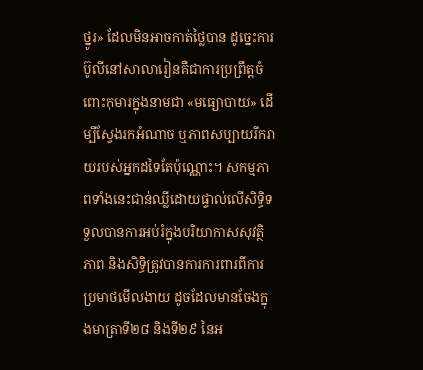ថ្នូរ» ដែលមិនអាចកាត់ថ្លៃបាន ដូច្នេះការប៊ូលីនៅសាលារៀនគឺជាការប្រព្រឹត្តចំពោះកុមារក្នុងនាមជា «មធ្យោបាយ» ដើម្បីស្វែងរកអំណាច ឬភាពសប្បាយរីករាយរបស់អ្នកដទៃតែប៉ុណ្ណោះ។ សកម្មភាពទាំងនេះជាន់ឈ្លីដោយផ្ទាល់លើសិទ្ធិទទួលបានការអប់រំក្នុងបរិយាកាសសុវត្ថិភាព និងសិទ្ធិត្រូវបានការការពារពីការប្រមាថមើលងាយ ដូចដែលមានចែងក្នុងមាត្រាទី២៨ និងទី២៩ នៃអ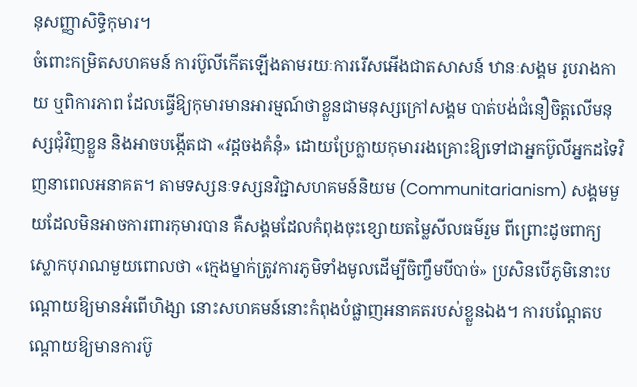នុសញ្ញាសិទ្ធិកុមារ។
ចំពោះកម្រិតសហគមន៍ ការប៊ូលីកើតឡើងតាមរយៈការរើសអើងជាតសាសន៍ ឋានៈសង្គម រូបរាងកាយ ឬពិការភាព ដែលធ្វើឱ្យកុមារមានអារម្មណ៍ថាខ្លួនជាមនុស្សក្រៅសង្គម បាត់បង់ជំនឿចិត្តលើមនុស្សជុំវិញខ្លួន និងអាចបង្កើតជា «វដ្តចងគំនុំ» ដោយប្រែក្លាយកុមាររងគ្រោះឱ្យទៅជាអ្នកប៊ូលីអ្នកដទៃវិញនាពេលអនាគត។ តាមទស្សនៈទស្សនវិជ្ជាសហគមន៍និយម (Communitarianism) សង្គមមួយដែលមិនអាចការពារកុមារបាន គឺសង្គមដែលកំពុងចុះខ្សោយតម្លៃសីលធម៌រួម ពីព្រោះដូចពាក្យស្លោកបុរាណមួយពោលថា «ក្មេងម្នាក់ត្រូវការភូមិទាំងមូលដើម្បីចិញ្ចឹមបីបាច់» ប្រសិនបើភូមិនោះបណ្តោយឱ្យមានអំពើហិង្សា នោះសហគមន៍នោះកំពុងបំផ្លាញអនាគតរបស់ខ្លួនឯង។ ការបណ្តែតបណ្តោយឱ្យមានការប៊ូ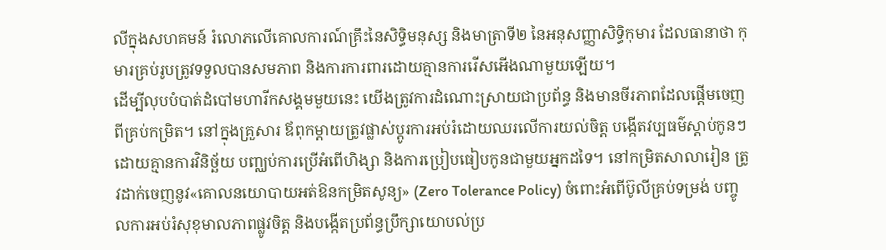លីក្នុងសហគមន៍ រំលោភលើគោលការណ៍គ្រឹះនៃសិទ្ធិមនុស្ស និងមាត្រាទី២ នៃអនុសញ្ញាសិទ្ធិកុមារ ដែលធានាថា កុមារគ្រប់រូបត្រូវទទួលបានសមភាព និងការការពារដោយគ្មានការរើសអើងណាមួយឡើយ។
ដើម្បីលុបបំបាត់ដំបៅមហារីកសង្គមមួយនេះ យើងត្រូវការដំណោះស្រាយជាប្រព័ន្ធ និងមានចីរភាពដែលផ្តើមចេញពីគ្រប់កម្រិត។ នៅក្នុងគ្រួសារ ឪពុកម្តាយត្រូវផ្លាស់ប្តូរការអប់រំដោយឈរលើការយល់ចិត្ត បង្កើតវប្បធម៌ស្តាប់កូនៗដោយគ្មានការវិនិច្ឆ័យ បញ្ឈប់ការប្រើអំពើហិង្សា និងការប្រៀបធៀបកូនជាមួយអ្នកដទៃ។ នៅកម្រិតសាលារៀន ត្រូវដាក់ចេញនូវ«គោលនយោបាយអត់ឱនកម្រិតសូន្យ» (Zero Tolerance Policy) ចំពោះអំពើប៊ូលីគ្រប់ទម្រង់ បញ្ចូលការអប់រំសុខុមាលភាពផ្លូវចិត្ត និងបង្កើតប្រព័ន្ធប្រឹក្សាយោបល់ប្រ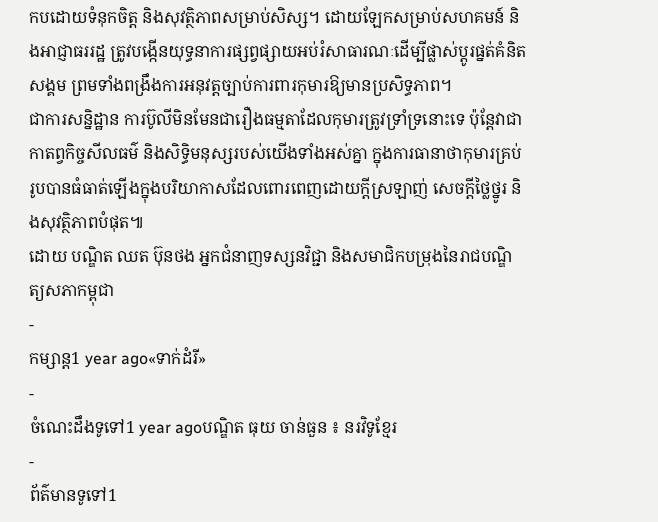កបដោយទំនុកចិត្ត និងសុវត្ថិភាពសម្រាប់សិស្ស។ ដោយឡែកសម្រាប់សហគមន៍ និងអាជ្ញាធររដ្ឋ ត្រូវបង្កើនយុទ្ធនាការផ្សព្វផ្សាយអប់រំសាធារណៈដើម្បីផ្លាស់ប្តូរផ្នត់គំនិតសង្គម ព្រមទាំងពង្រឹងការអនុវត្តច្បាប់ការពារកុមារឱ្យមានប្រសិទ្ធភាព។
ជាការសន្និដ្ឋាន ការប៊ូលីមិនមែនជារឿងធម្មតាដែលកុមារត្រូវទ្រាំទ្រនោះទេ ប៉ុន្តែវាជាកាតព្វកិច្ចសីលធម៌ និងសិទ្ធិមនុស្សរបស់យើងទាំងអស់គ្នា ក្នុងការធានាថាកុមារគ្រប់រូបបានធំធាត់ឡើងក្នុងបរិយាកាសដែលពោរពេញដោយក្តីស្រឡាញ់ សេចក្តីថ្លៃថ្នូរ និងសុវត្ថិភាពបំផុត៕
ដោយ បណ្ឌិត ឈត ប៊ុនថង អ្នកជំនាញទស្សនវិជ្ជា និងសមាជិកបម្រុងនៃរាជបណ្ឌិត្យសភាកម្ពុជា
-
កម្សាន្ត1 year ago«ទាក់ដំរី»
-
ចំណេះដឹងទូទៅ1 year agoបណ្ឌិត ធុយ ចាន់ធួន ៖ នរវិទូខ្មែរ
-
ព័ត៌មានទូទៅ1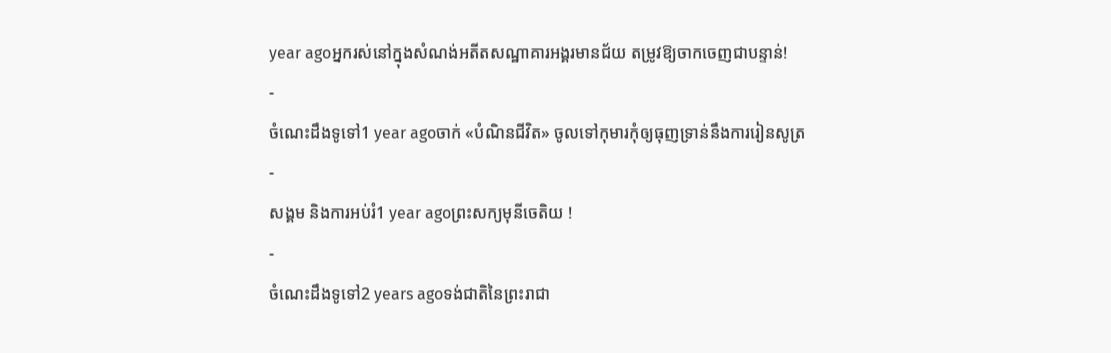year agoអ្នករស់នៅក្នុងសំណង់អតីតសណ្ឋាគារអង្គរមានជ័យ តម្រូវឱ្យចាកចេញជាបន្ទាន់!
-
ចំណេះដឹងទូទៅ1 year agoចាក់ «បំណិនជីវិត» ចូលទៅកុមារកុំឲ្យធុញទ្រាន់នឹងការរៀនសូត្រ
-
សង្គម និងការអប់រំ1 year agoព្រះសក្យមុនីចេតិយ !
-
ចំណេះដឹងទូទៅ2 years agoទង់ជាតិនៃព្រះរាជា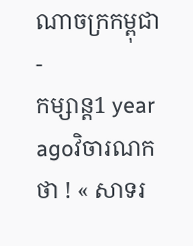ណាចក្រកម្ពុជា
-
កម្សាន្ត1 year agoវិចារណកថា ! « សាទរ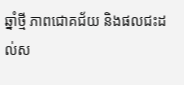ឆ្នាំថ្មី ភាពជោគជ័យ និងផលជះដល់ស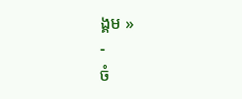ង្គម »
-
ចំ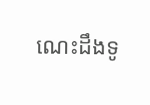ណេះដឹងទូ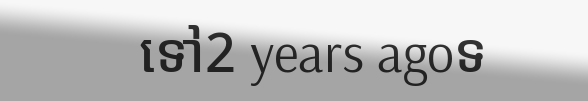ទៅ2 years agoទ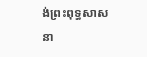ង់ព្រះពុទ្ធសាសនា